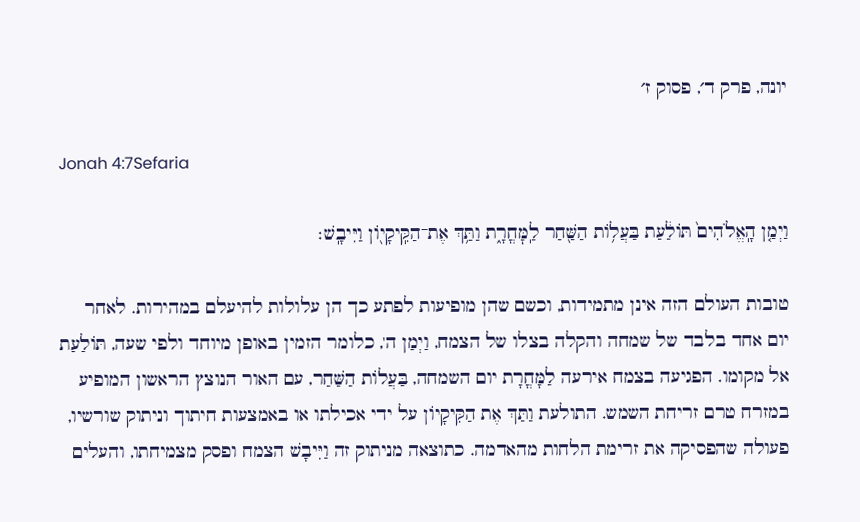יונה, פרק ד׳, פסוק ז׳

Jonah 4:7Sefaria

וַיְמַ֤ן הָֽאֱלֹהִים֙ תּוֹלַ֔עַת בַּעֲל֥וֹת הַשַּׁ֖חַר לַֽמׇּחֳרָ֑ת וַתַּ֥ךְ אֶת־הַקִּֽיקָי֖וֹן וַיִּיבָֽשׁ׃

טובות העולם הזה אינן מתמידות, וכשם שהן מופיעות לפתע כך הן עלולות להיעלם במהירות. לאחר יום אחד בלבד של שמחה והקלה בצלו של הצמח, וַיְמַן ה', כלומר הזמין באופן מיוחד ולפי שעה, תּוֹלַעַת אל מקומו. הפגיעה בצמח אירעה לַמָּחֳרָת יום השמחה, בַּעֲלוֹת הַשַּׁחַר, עם האור הנוצץ הראשון המופיע במזרח טרם זריחת השמש. התולעת וַתַּךְ אֶת הַקִּיקָיוֹן על ידי אכילתו או באמצעות חיתוך וניתוק שורשיו, פעולה שהפסיקה את זרימת הלחות מהאדמה. כתוצאה מניתוק זה וַיִּיבָשׁ הצמח ופסק מצמיחתו, והעלים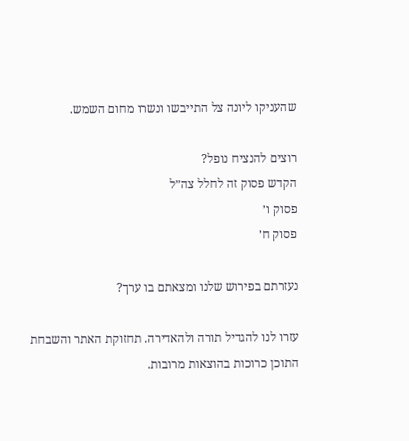שהעניקו ליונה צל התייבשו ונשרו מחום השמש.

רוצים להנציח נופל?
הקדש פסוק זה לחלל צה״ל
פסוק ו׳
פסוק ח׳

נעזרתם בפירוש שלנו ומצאתם בו ערך?

עזרו לנו להגדיל תורה ולהאדירה. תחזוקת האתר והשבחת התוכן כרוכות בהוצאות מרובות.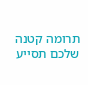תרומה קטנה שלכם תסייע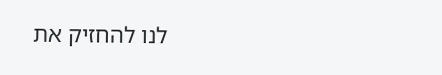לנו להחזיק את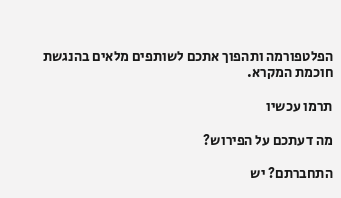הפלטפורמה ותהפוך אתכם לשותפים מלאים בהנגשת חוכמת המקרא.

תרמו עכשיו

מה דעתכם על הפירוש?

התחברתם? יש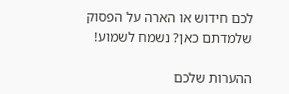לכם חידוש או הארה על הפסוק שלמדתם כאן? נשמח לשמוע!

ההערות שלכם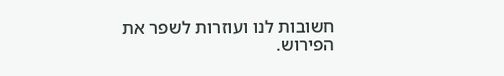חשובות לנו ועוזרות לשפר את הפירוש.